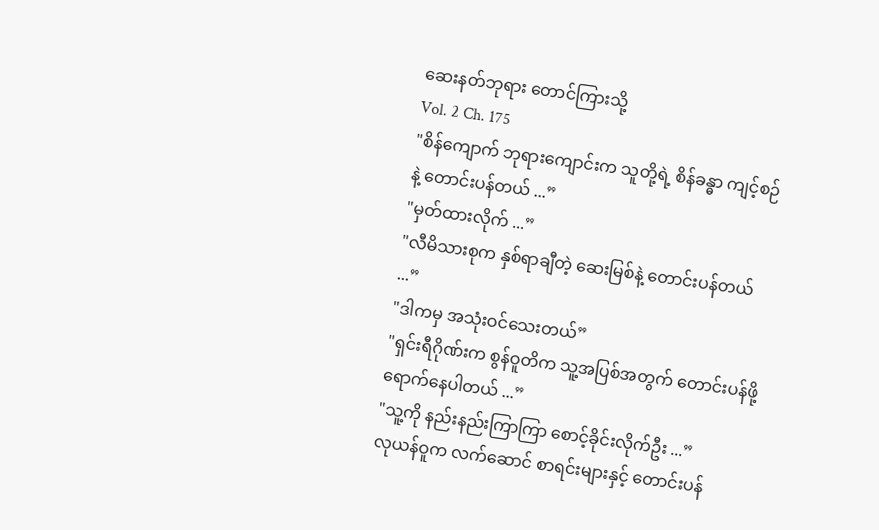ဆေးနတ်ဘုရား တောင်ကြားသို့
Vol. 2 Ch. 175
"စိန်ကျောက် ဘုရားကျောင်းက သူတို့ရဲ့ စိန်ခန္ဓာ ကျင့်စဉ်နဲ့ တောင်းပန်တယ် ...”
"မှတ်ထားလိုက် ...”
"လီမိသားစုက နှစ်ရာချီတဲ့ ဆေးမြစ်နဲ့ တောင်းပန်တယ် ...”
"ဒါကမှ အသုံးဝင်သေးတယ်”
"ရှင်းရီဂိုဏ်းက စွန်ဝူတိက သူ့အပြစ်အတွက် တောင်းပန်ဖို့ ရောက်နေပါတယ် ...”
"သူ့ကို နည်းနည်းကြာကြာ စောင့်ခိုင်းလိုက်ဦး ...”
လုယန်ဝူက လက်ဆောင် စာရင်းများနှင့် တောင်းပန်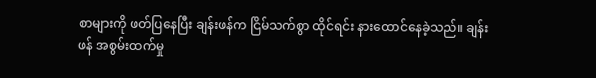စာများကို ဖတ်ပြနေပြီး ချန်းဖန်က ငြိမ်သက်စွာ ထိုင်ရင်း နားထောင်နေခဲ့သည်။ ချန်းဖန် အစွမ်းထက်မှု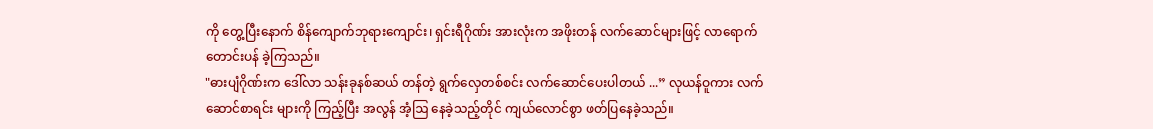ကို တွေ့ပြီးနောက် စိန်ကျောက်ဘုရားကျောင်း၊ ရှင်းရီဂိုဏ်း အားလုံးက အဖိုးတန် လက်ဆောင်များဖြင့် လာရောက်တောင်းပန် ခဲ့ကြသည်။
"ဓားပျံဂိုဏ်းက ဒေါ်လာ သန်းခုနစ်ဆယ် တန်တဲ့ ရွက်လှေတစ်စင်း လက်ဆောင်ပေးပါတယ် ...” လုယန်ဝူကား လက်ဆောင်စာရင်း များကို ကြည့်ပြီး အလွန် အံ့ဩ နေခဲ့သည့်တိုင် ကျယ်လောင်စွာ ဖတ်ပြနေခဲ့သည်။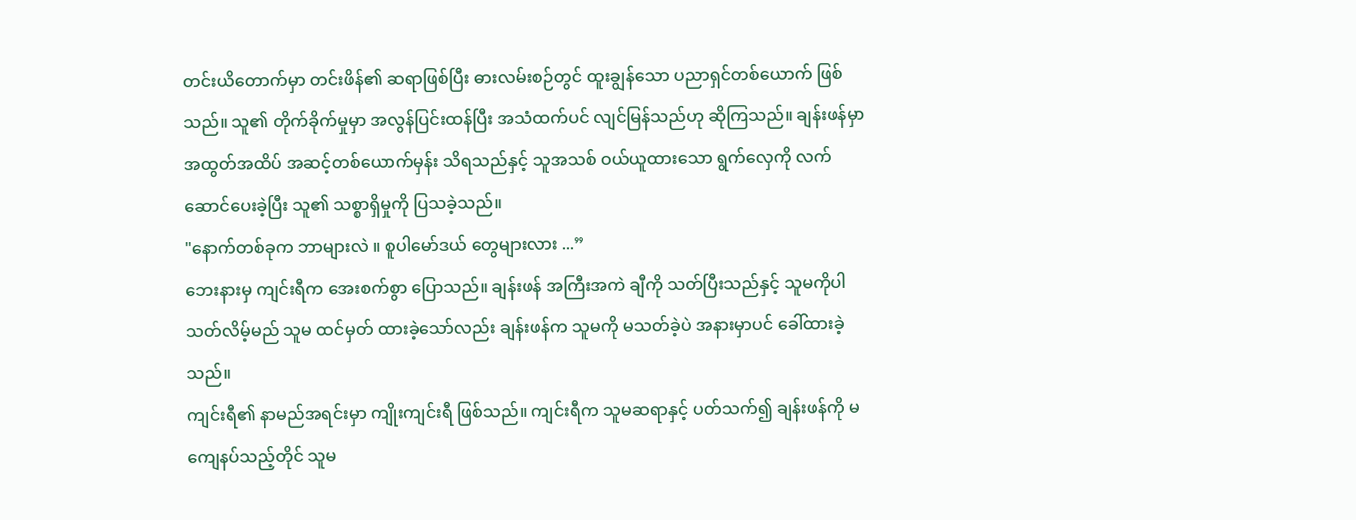တင်းယိတောက်မှာ တင်းဖိန်၏ ဆရာဖြစ်ပြီး ဓားလမ်းစဉ်တွင် ထူးချွန်သော ပညာရှင်တစ်ယောက် ဖြစ်သည်။ သူ၏ တိုက်ခိုက်မှုမှာ အလွန်ပြင်းထန်ပြီး အသံထက်ပင် လျင်မြန်သည်ဟု ဆိုကြသည်။ ချန်းဖန်မှာ အထွတ်အထိပ် အဆင့်တစ်ယောက်မှန်း သိရသည်နှင့် သူအသစ် ဝယ်ယူထားသော ရွက်လှေကို လက်ဆောင်ပေးခဲ့ပြီး သူ၏ သစ္စာရှိမှုကို ပြသခဲ့သည်။
"နောက်တစ်ခုက ဘာများလဲ ။ စူပါမော်ဒယ် တွေများလား ...”
ဘေးနားမှ ကျင်းရီက အေးစက်စွာ ပြောသည်။ ချန်းဖန် အကြီးအကဲ ချီကို သတ်ပြီးသည်နှင့် သူမကိုပါ သတ်လိမ့်မည် သူမ ထင်မှတ် ထားခဲ့သော်လည်း ချန်းဖန်က သူမကို မသတ်ခဲ့ပဲ အနားမှာပင် ခေါ်ထားခဲ့သည်။
ကျင်းရီ၏ နာမည်အရင်းမှာ ကျိုးကျင်းရီ ဖြစ်သည်။ ကျင်းရီက သူမဆရာနှင့် ပတ်သက်၍ ချန်းဖန်ကို မကျေနပ်သည့်တိုင် သူမ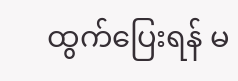ထွက်ပြေးရန် မ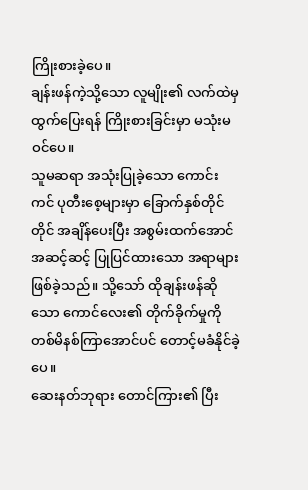ကြိုးစားခဲ့ပေ။
ချန်းဖန်ကဲ့သို့သော လူမျိုး၏ လက်ထဲမှ ထွက်ပြေးရန် ကြိုးစားခြင်းမှာ မသုံးမဝင်ပေ။
သူမဆရာ အသုံးပြုခဲ့သော ကောင်းကင် ပုတီးစေ့များမှာ ခြောက်နှစ်တိုင်တိုင် အချိန်ပေးပြီး အစွမ်းထက်အောင် အဆင့်ဆင့် ပြုပြင်ထားသော အရာများ ဖြစ်ခဲ့သည်။ သို့သော် ထိုချန်းဖန်ဆိုသော ကောင်လေး၏ တိုက်ခိုက်မှုကို တစ်မိနစ်ကြာအောင်ပင် တောင့်မခံနိုင်ခဲ့ပေ။
ဆေးနတ်ဘုရား တောင်ကြား၏ ပြီး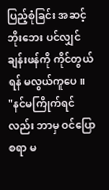ပြည့်စုံခြင်း အဆင့်ဘိုးဘေး ပင်လျှင် ချန်းဖန်ကို ကိုင်တွယ်ရန် မလွယ်ကူပေ။
"နင်မကြိုက်ရင်လည်း ဘာမှ ဝင်ပြောစရာ မ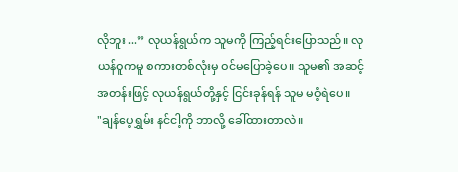လိုဘူး ...” လုယန်ရွယ်က သူမကို ကြည့်ရင်းပြောသည်။ လုယန်ဝူကမူ စကားတစ်လုံးမှ ဝင်မပြောခဲ့ပေ။ သူမ၏ အဆင့်အတန်းဖြင့် လုယန်ရွယ်တို့နှင့် ငြင်းခုန်ရန် သူမ မဝံ့ရဲပေ။
"ချန်ပေ့ရွှမ်း နင်ငါ့ကို ဘာလို့ ခေါ်ထားတာလဲ။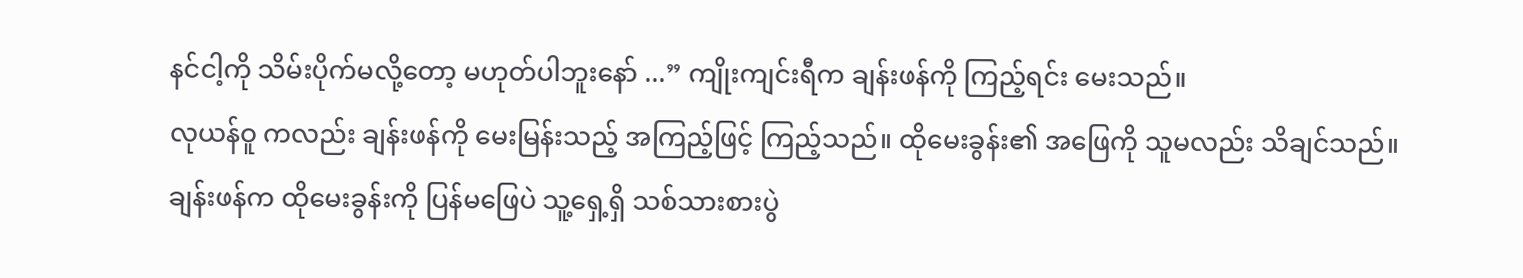နင်ငါ့ကို သိမ်းပိုက်မလို့တော့ မဟုတ်ပါဘူးနော် ...” ကျိုးကျင်းရီက ချန်းဖန်ကို ကြည့်ရင်း မေးသည်။
လုယန်ဝူ ကလည်း ချန်းဖန်ကို မေးမြန်းသည့် အကြည့်ဖြင့် ကြည့်သည်။ ထိုမေးခွန်း၏ အဖြေကို သူမလည်း သိချင်သည်။
ချန်းဖန်က ထိုမေးခွန်းကို ပြန်မဖြေပဲ သူ့ရှေ့ရှိ သစ်သားစားပွဲ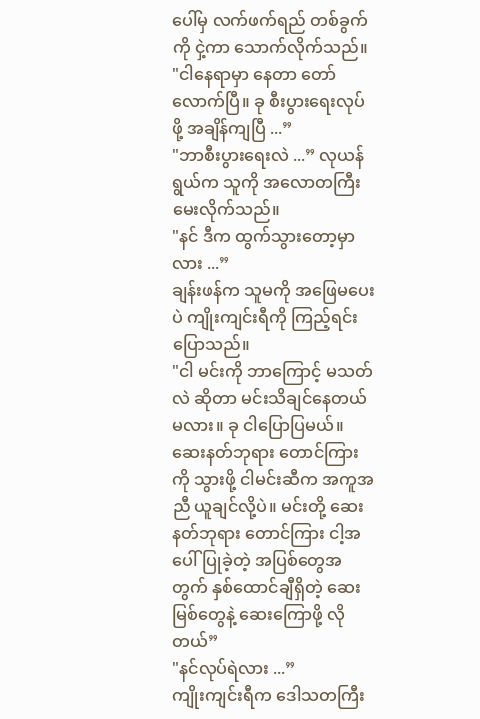ပေါ်မှ လက်ဖက်ရည် တစ်ခွက်ကို ငှဲ့ကာ သောက်လိုက်သည်။
"ငါနေရာမှာ နေတာ တော်လောက်ပြီ။ ခု စီးပွားရေးလုပ်ဖို့ အချိန်ကျပြီ ...”
"ဘာစီးပွားရေးလဲ ...” လုယန်ရွယ်က သူကို အလောတကြီး မေးလိုက်သည်။
"နင် ဒီက ထွက်သွားတော့မှာလား ...”
ချန်းဖန်က သူမကို အဖြေမပေးပဲ ကျိုးကျင်းရီကို ကြည့်ရင်း ပြောသည်။
"ငါ မင်းကို ဘာကြောင့် မသတ်လဲ ဆိုတာ မင်းသိချင်နေတယ် မလား။ ခု ငါပြောပြမယ်။ ဆေးနတ်ဘုရား တောင်ကြားကို သွားဖို့ ငါမင်းဆီက အကူအညီ ယူချင်လို့ပဲ။ မင်းတို့ ဆေးနတ်ဘုရား တောင်ကြား ငါ့အပေါ်ပြုခဲ့တဲ့ အပြစ်တွေအတွက် နှစ်ထောင်ချီရှိတဲ့ ဆေးမြစ်တွေနဲ့ ဆေးကြောဖို့ လိုတယ်”
"နင်လုပ်ရဲလား ...”
ကျိုးကျင်းရီက ဒေါသတကြီး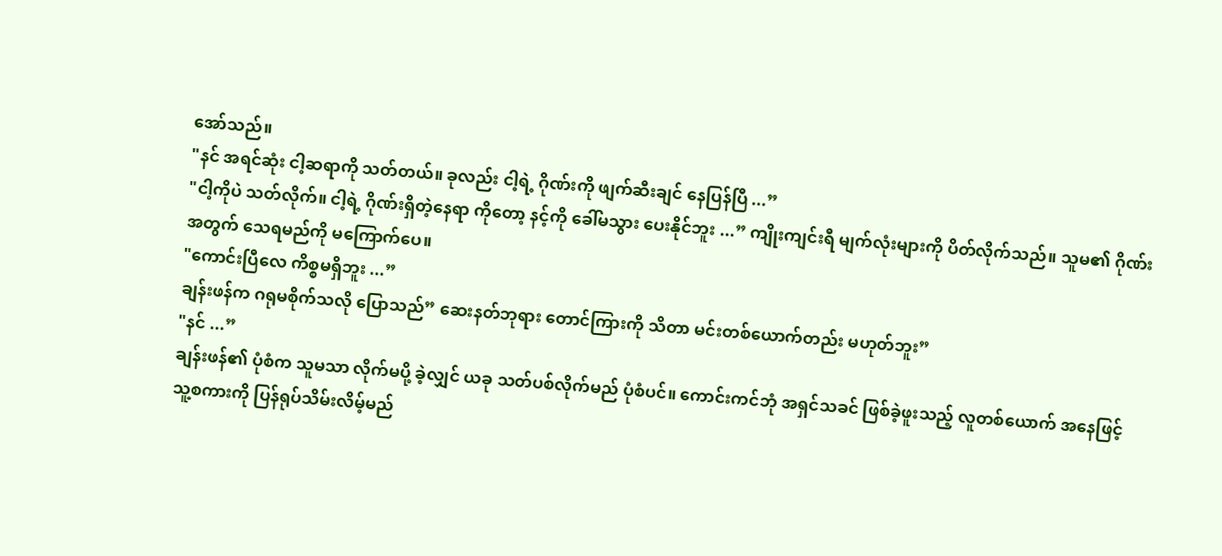အော်သည်။
"နင် အရင်ဆုံး ငါ့ဆရာကို သတ်တယ်။ ခုလည်း ငါ့ရဲ့ ဂိုဏ်းကို ဖျက်ဆီးချင် နေပြန်ပြီ ...”
"ငါ့ကိုပဲ သတ်လိုက်။ ငါ့ရဲ့ ဂိုဏ်းရှိတဲ့နေရာ ကိုတော့ နင့်ကို ခေါ်မသွား ပေးနိုင်ဘူး ...” ကျိုးကျင်းရီ မျက်လုံးများကို ပိတ်လိုက်သည်။ သူမ၏ ဂိုဏ်းအတွက် သေရမည်ကို မကြောက်ပေ။
"ကောင်းပြီလေ ကိစ္စမရှိဘူး ...”
ချန်းဖန်က ဂရုမစိုက်သလို ပြောသည်” ဆေးနတ်ဘုရား တောင်ကြားကို သိတာ မင်းတစ်ယောက်တည်း မဟုတ်ဘူး”
"နင် ...”
ချန်းဖန်၏ ပုံစံက သူမသာ လိုက်မပို့ ခဲ့လျှင် ယခု သတ်ပစ်လိုက်မည် ပုံစံပင်။ ကောင်းကင်ဘုံ အရှင်သခင် ဖြစ်ခဲ့ဖူးသည့် လူတစ်ယောက် အနေဖြင့် သူ့စကားကို ပြန်ရုပ်သိမ်းလိမ့်မည်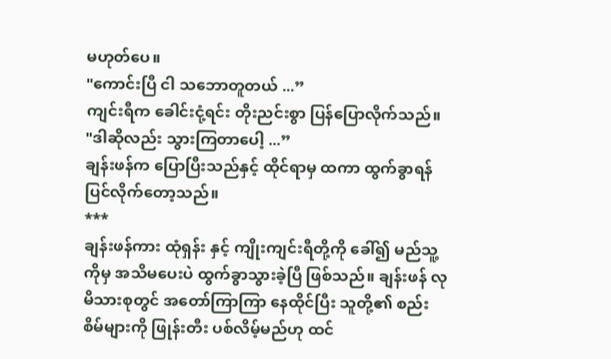မဟုတ်ပေ။
"ကောင်းပြီ ငါ သဘောတူတယ် ...”
ကျင်းရီက ခေါင်းငုံ့ရင်း တိုးညင်းစွာ ပြန်ပြောလိုက်သည်။
"ဒါဆိုလည်း သွားကြတာပေါ့ ...”
ချန်းဖန်က ပြောပြီးသည်နှင့် ထိုင်ရာမှ ထကာ ထွက်ခွာရန် ပြင်လိုက်တော့သည်။
***
ချန်းဖန်ကား ထုံရှန်း နှင့် ကျိုးကျင်းရီတို့ကို ခေါ်၍ မည်သူ့ကိုမှ အသိမပေးပဲ ထွက်ခွာသွားခဲ့ပြီ ဖြစ်သည်။ ချန်းဖန် လုမိသားစုတွင် အတော်ကြာကြာ နေထိုင်ပြီး သူတို့၏ စည်းစိမ်များကို ဖြုန်းတီး ပစ်လိမ့်မည်ဟု ထင်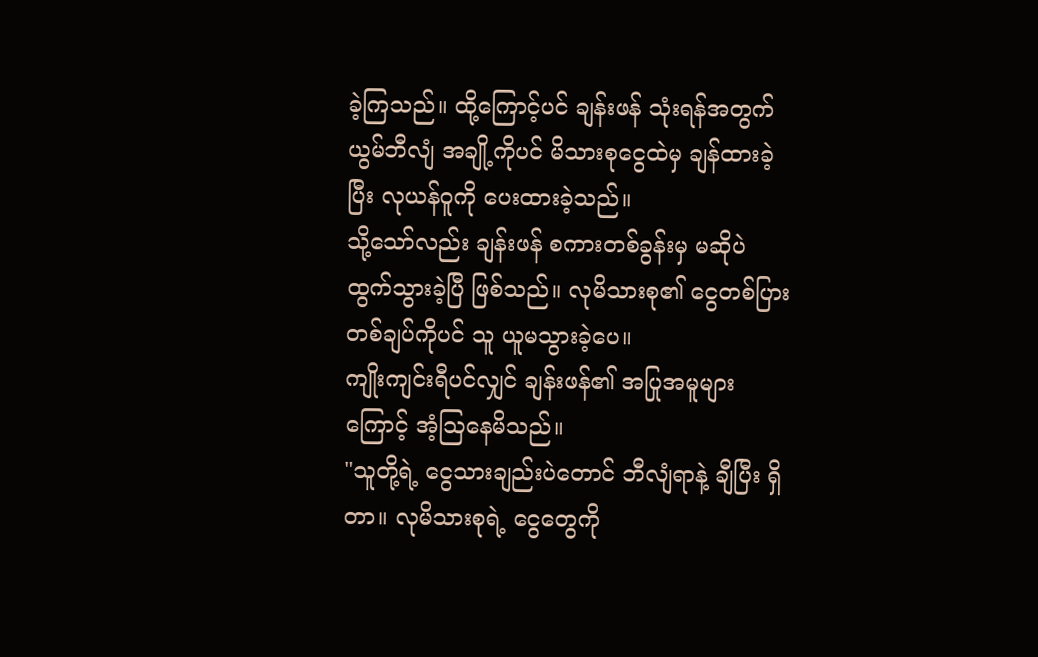ခဲ့ကြသည်။ ထို့ကြောင့်ပင် ချန်းဖန် သုံးရန်အတွက် ယွမ်ဘီလျံ အချို့ကိုပင် မိသားစုငွေထဲမှ ချန်ထားခဲ့ပြီး လုယန်ဝူကို ပေးထားခဲ့သည်။
သို့သော်လည်း ချန်းဖန် စကားတစ်ခွန်းမှ မဆိုပဲ ထွက်သွားခဲ့ပြီ ဖြစ်သည်။ လုမိသားစု၏ ငွေတစ်ပြား တစ်ချပ်ကိုပင် သူ ယူမသွားခဲ့ပေ။
ကျိုးကျင်းရီပင်လျှင် ချန်းဖန်၏ အပြုအမူများကြောင့် အံ့ဩနေမိသည်။
"သူတို့ရဲ့ ငွေသားချည်းပဲတောင် ဘီလျံရာနဲ့ ချီပြီး ရှိတာ။ လုမိသားစုရဲ့ ငွေတွေကို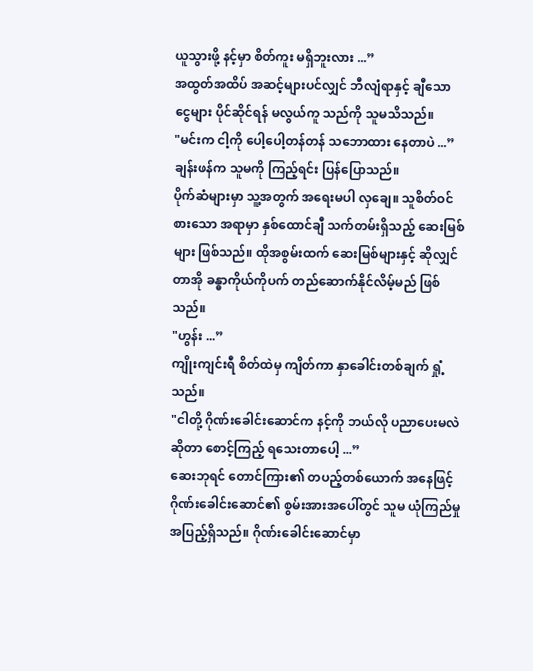ယူသွားဖို့ နင့်မှာ စိတ်ကူး မရှိဘူးလား ...”
အထွတ်အထိပ် အဆင့်များပင်လျှင် ဘီလျံရာနှင့် ချီသော ငွေများ ပိုင်ဆိုင်ရန် မလွယ်ကူ သည်ကို သူမသိသည်။
"မင်းက ငါ့ကို ပေါ့ပေါ့တန်တန် သဘောထား နေတာပဲ ...” ချန်းဖန်က သူမကို ကြည့်ရင်း ပြန်ပြောသည်။
ပိုက်ဆံများမှာ သူ့အတွက် အရေးမပါ လှချေ။ သူစိတ်ဝင်စားသော အရာမှာ နှစ်ထောင်ချီ သက်တမ်းရှိသည့် ဆေးမြစ်များ ဖြစ်သည်။ ထိုအစွမ်းထက် ဆေးမြစ်များနှင့် ဆိုလျှင် တာအို ခန္ဓာကိုယ်ကိုပက် တည်ဆောက်နိုင်လိမ့်မည် ဖြစ်သည်။
"ဟွန်း ...”
ကျိုးကျင်းရီ စိတ်ထဲမှ ကျိတ်ကာ နှာခေါင်းတစ်ချက် ရှုံ့သည်။
"ငါတို့ ဂိုဏ်းခေါင်းဆောင်က နင့်ကို ဘယ်လို ပညာပေးမလဲ ဆိုတာ စောင့်ကြည့် ရသေးတာပေါ့ ...”
ဆေးဘုရင် တောင်ကြား၏ တပည့်တစ်ယောက် အနေဖြင့် ဂိုဏ်းခေါင်းဆောင်၏ စွမ်းအားအပေါ်တွင် သူမ ယုံကြည်မှု အပြည့်ရှိသည်။ ဂိုဏ်းခေါင်းဆောင်မှာ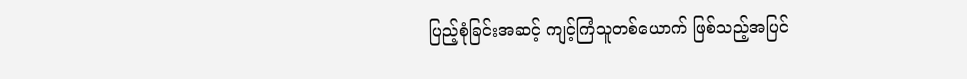ပြည့်စုံခြင်းအဆင့် ကျင့်ကြံသူတစ်ယောက် ဖြစ်သည့်အပြင်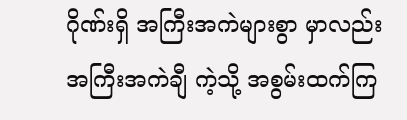ဂိုဏ်းရှိ အကြီးအကဲများစွာ မှာလည်း အကြီးအကဲချီ ကဲ့သို့ အစွမ်းထက်ကြ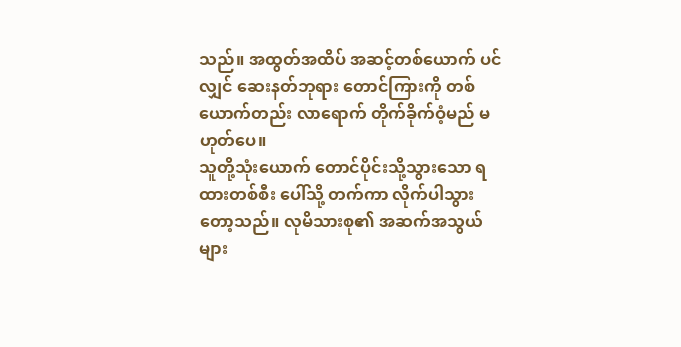သည်။ အထွတ်အထိပ် အဆင့်တစ်ယောက် ပင်လျှင် ဆေးနတ်ဘုရား တောင်ကြားကို တစ်ယောက်တည်း လာရောက် တိုက်ခိုက်ဝံ့မည် မဟုတ်ပေ။
သူတို့သုံးယောက် တောင်ပိုင်းသို့သွားသော ရထားတစ်စီး ပေါ်သို့ တက်ကာ လိုက်ပါသွားတော့သည်။ လုမိသားစု၏ အဆက်အသွယ် များ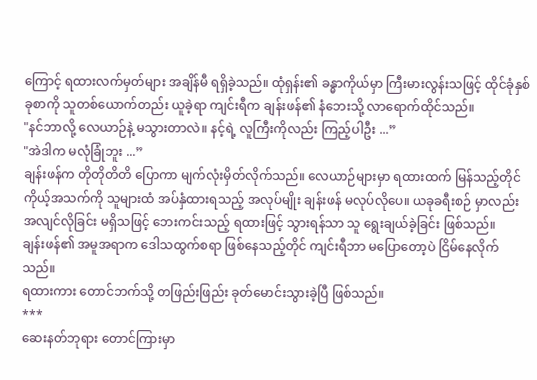ကြောင့် ရထားလက်မှတ်များ အချိန်မီ ရရှိခဲ့သည်။ ထုံရှန်း၏ ခန္ဓာကိုယ်မှာ ကြီးမားလွန်းသဖြင့် ထိုင်ခုံနှစ်ခုစာကို သူတစ်ယောက်တည်း ယူခဲ့ရာ ကျင်းရီက ချန်းဖန်၏ နံဘေးသို့ လာရောက်ထိုင်သည်။
"နင်ဘာလို့ လေယာဉ်နဲ့ မသွားတာလဲ။ နင့်ရဲ့ လူကြီးကိုလည်း ကြည့်ပါဦး ...”
"အဲဒါက မလုံခြုံဘူး ...”
ချန်းဖန်က တိုတိုတိတိ ပြောကာ မျက်လုံးမှိတ်လိုက်သည်။ လေယာဉ်များမှာ ရထားထက် မြန်သည့်တိုင် ကိုယ့်အသက်ကို သူများထံ အပ်နှံထားရသည့် အလုပ်မျိုး ချန်းဖန် မလုပ်လိုပေ။ ယခုခရီးစဉ် မှာလည်း အလျင်လိုခြင်း မရှိသဖြင့် ဘေးကင်းသည့် ရထားဖြင့် သွားရန်သာ သူ ရွေးချယ်ခဲ့ခြင်း ဖြစ်သည်။
ချန်းဖန်၏ အမူအရာက ဒေါသထွက်စရာ ဖြစ်နေသည့်တိုင် ကျင်းရီဘာ မပြောတော့ပဲ ငြိမ်နေလိုက်သည်။
ရထားကား တောင်ဘက်သို့ တဖြည်းဖြည်း ခုတ်မောင်းသွားခဲ့ပြီ ဖြစ်သည်။
***
ဆေးနတ်ဘုရား တောင်ကြားမှာ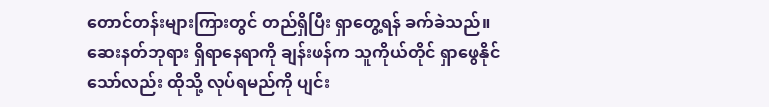တောင်တန်းများကြားတွင် တည်ရှိပြီး ရှာတွေ့ရန် ခက်ခဲသည်။ ဆေးနတ်ဘုရား ရှိရာနေရာကို ချန်းဖန်က သူကိုယ်တိုင် ရှာဖွေနိုင်သော်လည်း ထိုသို့ လုပ်ရမည်ကို ပျင်း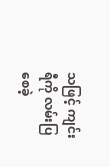သဖြင့် ကျင်းရီကို လမ်းပြစေခဲ့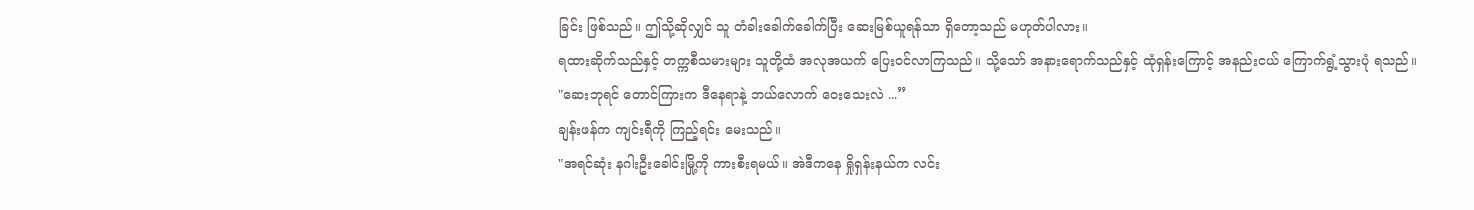ခြင်း ဖြစ်သည်။ ဤသို့ဆိုလျှင် သူ တံခါးခေါက်ခေါက်ပြီး ဆေးမြစ်ယူရန်သာ ရှိတော့သည် မဟုတ်ပါလား။
ရထားဆိုက်သည်နှင့် တက္ကစီသမားများ သူတို့ထံ အလုအယက် ပြေးဝင်လာကြသည်။ သို့သော် အနားရောက်သည်နှင့် ထုံရှန်းကြောင့် အနည်းငယ် ကြောက်ရွံ့သွားပုံ ရသည်။
"ဆေးဘုရင် တောင်ကြားက ဒီနေရာနဲ့ ဘယ်လောက် ဝေးသေးလဲ ...”
ချန်းဖန်က ကျင်းရီကို ကြည့်ရင်း မေးသည်။
"အရင်ဆုံး နဂါးဦးခေါင်းမြို့ကို ကားစီးရမယ်။ အဲဒီကနေ ရှိုရှန်းနယ်က လင်း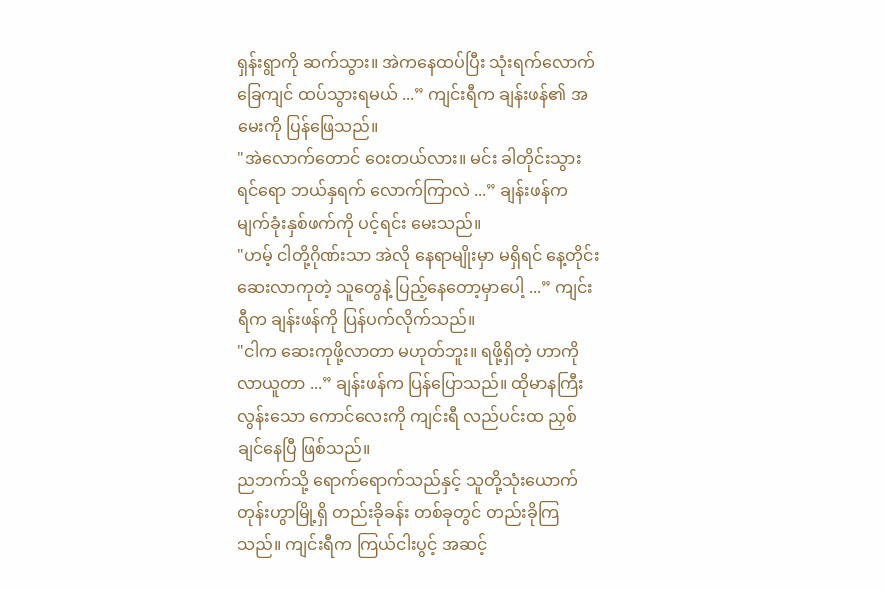ရှန်းရွာကို ဆက်သွား။ အဲကနေထပ်ပြီး သုံးရက်လောက် ခြေကျင် ထပ်သွားရမယ် ...” ကျင်းရီက ချန်းဖန်၏ အမေးကို ပြန်ဖြေသည်။
"အဲလောက်တောင် ဝေးတယ်လား။ မင်း ခါတိုင်းသွားရင်ရော ဘယ်နှရက် လောက်ကြာလဲ ...” ချန်းဖန်က မျက်ခုံးနှစ်ဖက်ကို ပင့်ရင်း မေးသည်။
"ဟမ့် ငါတို့ဂိုဏ်းသာ အဲလို နေရာမျိုးမှာ မရှိရင် နေ့တိုင်း ဆေးလာကုတဲ့ သူတွေနဲ့ ပြည့်နေတော့မှာပေါ့ ...” ကျင်းရီက ချန်းဖန်ကို ပြန်ပက်လိုက်သည်။
"ငါက ဆေးကုဖို့လာတာ မဟုတ်ဘူး။ ရဖို့ရှိတဲ့ ဟာကို လာယူတာ ...” ချန်းဖန်က ပြန်ပြောသည်။ ထိုမာနကြီး လွန်းသော ကောင်လေးကို ကျင်းရီ လည်ပင်းထ ညှစ်ချင်နေပြီ ဖြစ်သည်။
ညဘက်သို့ ရောက်ရောက်သည်နှင့် သူတို့သုံးယောက် တုန်းဟွာမြို့ရှိ တည်းခိုခန်း တစ်ခုတွင် တည်းခိုကြသည်။ ကျင်းရီက ကြယ်ငါးပွင့် အဆင့်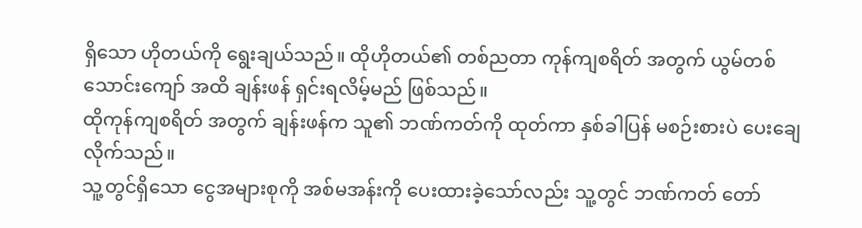ရှိသော ဟိုတယ်ကို ရွေးချယ်သည်။ ထိုဟိုတယ်၏ တစ်ညတာ ကုန်ကျစရိတ် အတွက် ယွမ်တစ်သောင်းကျော် အထိ ချန်းဖန် ရှင်းရလိမ့်မည် ဖြစ်သည်။
ထိုကုန်ကျစရိတ် အတွက် ချန်းဖန်က သူ၏ ဘဏ်ကတ်ကို ထုတ်ကာ နှစ်ခါပြန် မစဉ်းစားပဲ ပေးချေလိုက်သည်။
သူ့တွင်ရှိသော ငွေအများစုကို အစ်မအန်းကို ပေးထားခဲ့သော်လည်း သူ့တွင် ဘဏ်ကတ် တော်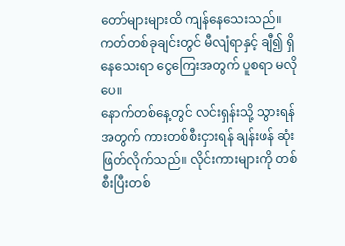တော်များများထိ ကျန်နေသေးသည်။ ကတ်တစ်ခုချင်းတွင် မီလျံရာနှင့် ချီ၍ ရှိနေသေးရာ ငွေကြေးအတွက် ပူစရာ မလိုပေ။
နောက်တစ်နေ့တွင် လင်းရှန်းသို့ သွားရန်အတွက် ကားတစ်စီးငှားရန် ချန်းဖန် ဆုံးဖြတ်လိုက်သည်။ လိုင်းကားများကို တစ်စီးပြီးတစ်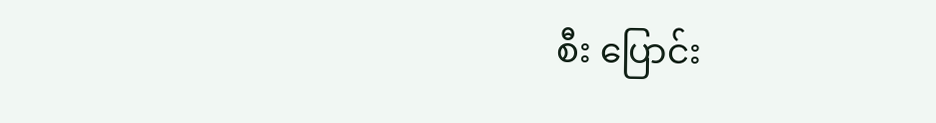စီး ပြောင်း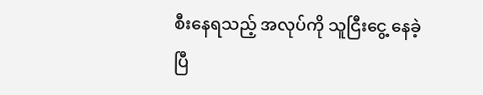စီးနေရသည့် အလုပ်ကို သူငြီးငွေ့ နေခဲ့ပြီ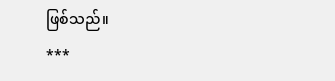ဖြစ်သည်။
***